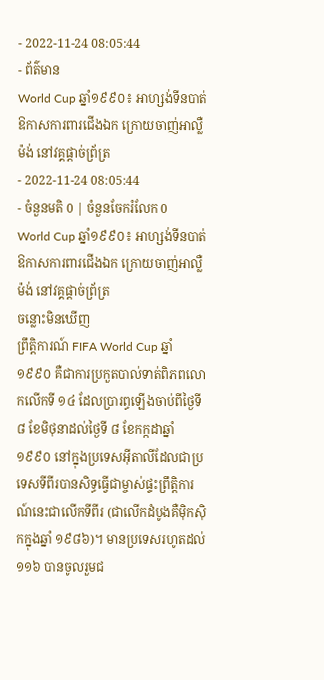- 2022-11-24 08:05:44
- ព័ត៌មាន
World Cup ឆ្នាំ១៩៩០៖ អាហ្សង់ទីនបាត់ឱកាសការពារជើងឯក ក្រោយចាញ់អាល្លឺម៉ង់ នៅវគ្គផ្ដាច់ព្រ័ត្រ
- 2022-11-24 08:05:44
- ចំនួនមតិ 0 | ចំនួនចែករំលែក 0
World Cup ឆ្នាំ១៩៩០៖ អាហ្សង់ទីនបាត់ឱកាសការពារជើងឯក ក្រោយចាញ់អាល្លឺម៉ង់ នៅវគ្គផ្ដាច់ព្រ័ត្រ
ចន្លោះមិនឃើញ
ព្រឹត្តិការណ៍ FIFA World Cup ឆ្នាំ ១៩៩០ គឺជាការប្រកួតបាល់ទាត់ពិភពលោកលើកទី ១៤ ដែលប្រារព្ធឡើងចាប់ពីថ្ងៃទី ៨ ខែមិថុនាដល់ថ្ងៃទី ៨ ខែកក្កដាឆ្នាំ ១៩៩០ នៅក្នុងប្រទេសអ៊ីតាលីដែលជាប្រទេសទីពីរបានសិទ្ធធ្វើជាម្ចាស់ផ្ទះព្រឹត្តិការណ៍នេះជាលើកទីពីរ (ជាលើកដំបូងគឺម៉ិកស៊ិកក្នុងឆ្នាំ ១៩៨៦)។ មានប្រទេសរហូតដល់ ១១៦ បានចូលរួមជ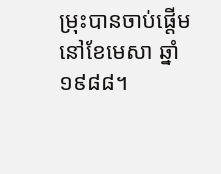ម្រុះបានចាប់ផ្តើមនៅខែមេសា ឆ្នាំ ១៩៨៨។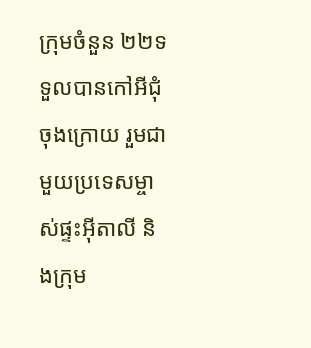ក្រុមចំនួន ២២ទទួលបានកៅអីជុំចុងក្រោយ រួមជាមួយប្រទេសម្ចាស់ផ្ទះអ៊ីតាលី និងក្រុម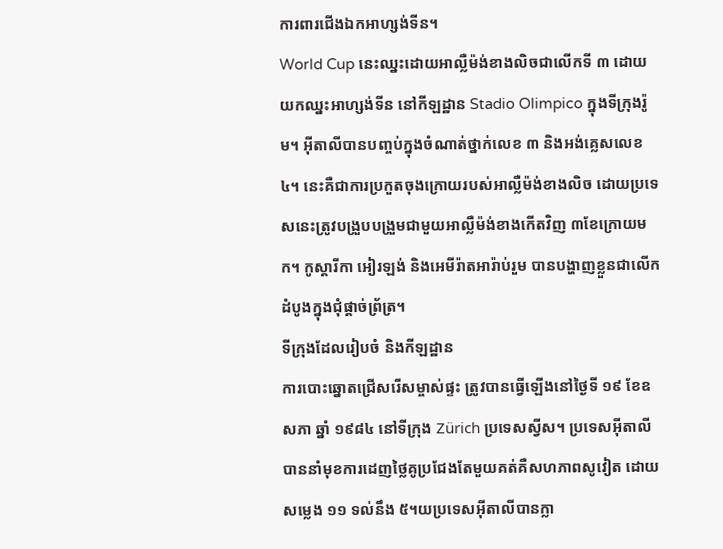ការពារជើងឯកអាហ្សង់ទីន។
World Cup នេះឈ្នះដោយអាល្លឺម៉ង់ខាងលិចជាលើកទី ៣ ដោយយកឈ្នះអាហ្សង់ទីន នៅកីឡដ្ឋាន Stadio Olimpico ក្នុងទីក្រុងរ៉ូម។ អ៊ីតាលីបានបញ្ចប់ក្នុងចំណាត់ថ្នាក់លេខ ៣ និងអង់គ្លេសលេខ ៤។ នេះគឺជាការប្រកួតចុងក្រោយរបស់អាល្លឺម៉ង់ខាងលិច ដោយប្រទេសនេះត្រូវបង្រួបបង្រួមជាមួយអាល្លឺម៉ង់ខាងកើតវិញ ៣ខែក្រោយមក។ កូស្តារីកា អៀរឡង់ និងអេមីរ៉ាតអារ៉ាប់រួម បានបង្ហាញខ្លួនជាលើកដំបូងក្នុងជុំផ្តាច់ព្រ័ត្រ។
ទីក្រុងដែលរៀបចំ និងកីឡដ្ឋាន
ការបោះឆ្នោតជ្រើសរើសម្ចាស់ផ្ទះ ត្រូវបានធ្វើឡើងនៅថ្ងៃទី ១៩ ខែឧសភា ឆ្នាំ ១៩៨៤ នៅទីក្រុង Zürich ប្រទេសស្វីស។ ប្រទេសអ៊ីតាលី បាននាំមុខការដេញថ្លៃគូប្រជែងតែមួយគត់គឺសហភាពសូវៀត ដោយសម្លេង ១១ ទល់នឹង ៥។យប្រទេសអ៊ីតាលីបានក្លា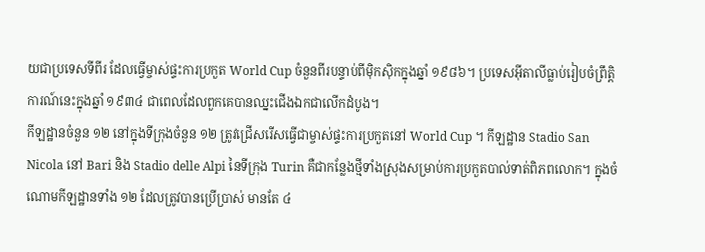យជាប្រទេសទីពីរ ដែលធ្វើម្ចាស់ផ្ទះការប្រកួត World Cup ចំនួនពីរបន្ទាប់ពីម៉ិកស៊ិកក្នុងឆ្នាំ ១៩៨៦។ ប្រទេសអ៊ីតាលីធ្លាប់រៀបចំព្រឹត្តិការណ៍នេះក្នុងឆ្នាំ ១៩៣៤ ជាពេលដែលពួកគេបានឈ្នះជើងឯកជាលើកដំបូង។
កីឡដ្ឋានចំនួន ១២ នៅក្នុងទីក្រុងចំនួន ១២ ត្រូវជ្រើសរើសធ្វើជាម្ចាស់ផ្ទះការប្រកួតនៅ World Cup ។ កីឡដ្ឋាន Stadio San Nicola នៅ Bari និង Stadio delle Alpi នៃទីក្រុង Turin គឺជាកន្លែងថ្មីទាំងស្រុងសម្រាប់ការប្រកួតបាល់ទាត់ពិភពលោក។ ក្នុងចំណោមកីឡដ្ឋានទាំង ១២ ដែលត្រូវបានប្រើប្រាស់ មានតែ ៤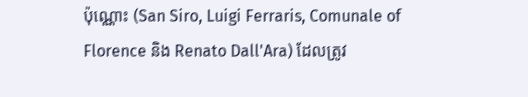ប៉ុណ្ណោះ (San Siro, Luigi Ferraris, Comunale of Florence និង Renato Dall'Ara) ដែលត្រូវ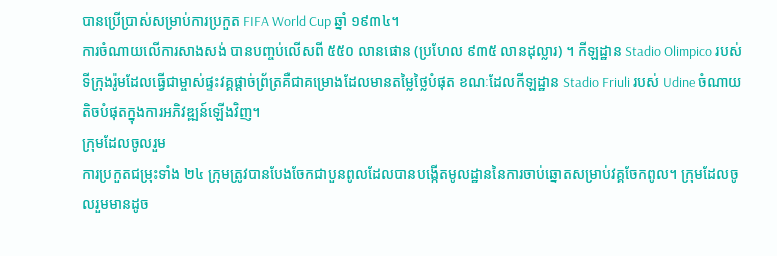បានប្រើប្រាស់សម្រាប់ការប្រកួត FIFA World Cup ឆ្នាំ ១៩៣៤។
ការចំណាយលើការសាងសង់ បានបញ្ចប់លើសពី ៥៥០ លានផោន (ប្រហែល ៩៣៥ លានដុល្លារ) ។ កីឡដ្ឋាន Stadio Olimpico របស់ទីក្រុងរ៉ូមដែលធ្វើជាម្ចាស់ផ្ទះវគ្គផ្តាច់ព្រ័ត្រគឺជាគម្រោងដែលមានតម្លៃថ្លៃបំផុត ខណៈដែលកីឡដ្ឋាន Stadio Friuli របស់ Udine ចំណាយតិចបំផុតក្នុងការអភិវឌ្ឍន៍ឡើងវិញ។
ក្រុមដែលចូលរួម
ការប្រកួតជម្រុះទាំង ២៤ ក្រុមត្រូវបានបែងចែកជាបួនពូលដែលបានបង្កើតមូលដ្ឋាននៃការចាប់ឆ្នោតសម្រាប់វគ្គចែកពូល។ ក្រុមដែលចូលរួមមានដូច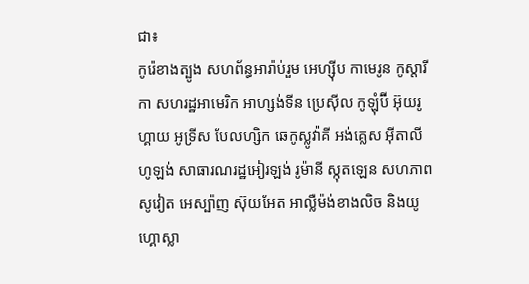ជា៖
កូរ៉េខាងត្បូង សហព័ន្ធអារ៉ាប់រួម អេហ្ស៊ីប កាមេរូន កូស្តារីកា សហរដ្ឋអាមេរិក អាហ្សង់ទីន ប្រេស៊ីល កូឡុំប៊ី អ៊ុយរូហ្គាយ អូទ្រីស បែលហ្សិក ឆេកូស្លូវ៉ាគី អង់គ្លេស អ៊ីតាលី ហូឡង់ សាធារណរដ្ឋអៀរឡង់ រូម៉ានី ស្កុតឡេន សហភាពសូវៀត អេស្ប៉ាញ ស៊ុយអែត អាល្លឺម៉ង់ខាងលិច និងយូហ្គោស្លា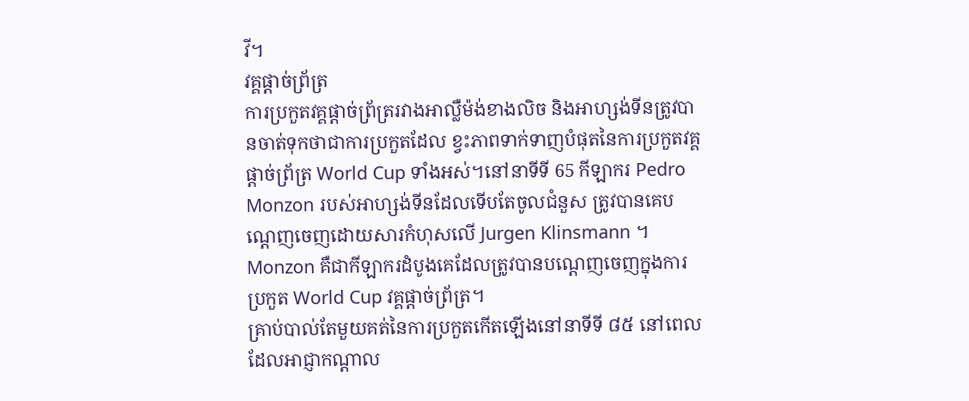វី។
វគ្គផ្ដាច់ព្រ័ត្រ
ការប្រកួតវគ្គផ្តាច់ព្រ័ត្ររវាងអាល្លឺម៉ង់ខាងលិច និងអាហ្សង់ទីនត្រូវបានចាត់ទុកថាជាការប្រកួតដែល ខ្វះភាពទាក់ទាញបំផុតនៃការប្រកួតវគ្គផ្តាច់ព្រ័ត្រ World Cup ទាំងអស់។នៅនាទីទី 65 កីឡាករ Pedro Monzon របស់អាហ្សង់ទីនដែលទើបតែចូលជំនួស ត្រូវបានគេបណ្តេញចេញដោយសារកំហុសលើ Jurgen Klinsmann ។ Monzon គឺជាកីឡាករដំបូងគេដែលត្រូវបានបណ្តេញចេញក្នុងការប្រកួត World Cup វគ្គផ្តាច់ព្រ័ត្រ។
គ្រាប់បាល់តែមួយគត់នៃការប្រកួតកើតឡើងនៅនាទីទី ៨៥ នៅពេលដែលអាជ្ញាកណ្តាល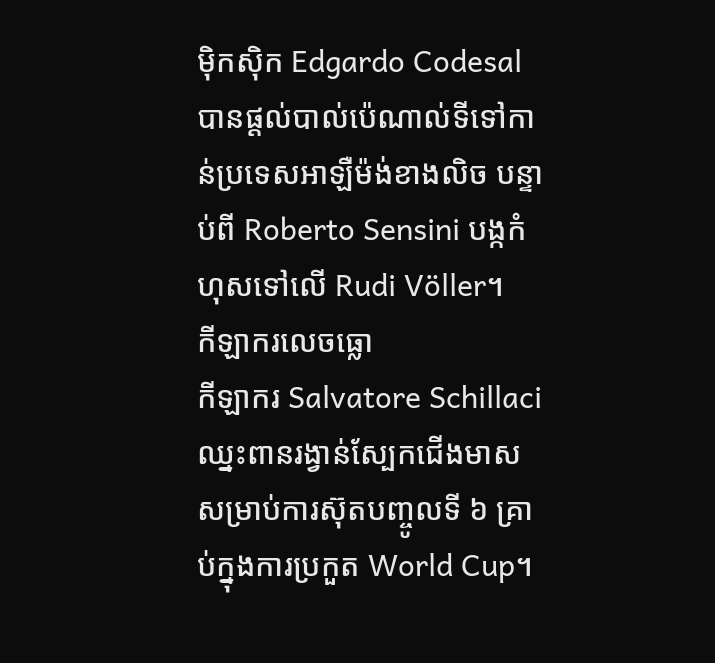ម៉ិកស៊ិក Edgardo Codesal បានផ្តល់បាល់ប៉េណាល់ទីទៅកាន់ប្រទេសអាឡឺម៉ង់ខាងលិច បន្ទាប់ពី Roberto Sensini បង្កកំហុសទៅលើ Rudi Völler។
កីឡាករលេចធ្លោ
កីឡាករ Salvatore Schillaci ឈ្នះពានរង្វាន់ស្បែកជើងមាសសម្រាប់ការស៊ុតបញ្ចូលទី ៦ គ្រាប់ក្នុងការប្រកួត World Cup។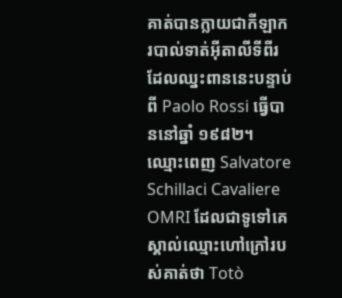គាត់បានក្លាយជាកីឡាករបាល់ទាត់អ៊ីតាលីទីពីរដែលឈ្នះពាននេះបន្ទាប់ពី Paolo Rossi ធ្វើបាននៅឆ្នាំ ១៩៨២។ ឈ្មោះពេញ Salvatore Schillaci Cavaliere OMRI ដែលជាទូទៅគេស្គាល់ឈ្មោះហៅក្រៅរបស់គាត់ថា Totò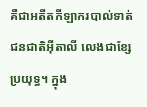គឺជាអតីតកីឡាករបាល់ទាត់ជនជាតិអ៊ីតាលី លេងជាខ្សែប្រយុទ្ធ។ ក្នុង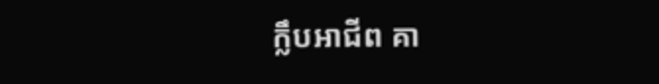ក្លឹបអាជីព គា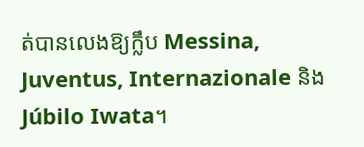ត់បានលេងឱ្យក្លឹប Messina, Juventus, Internazionale និង Júbilo Iwata។